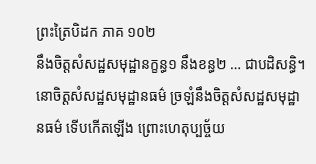ព្រះត្រៃបិដក ភាគ ១០២
នឹងចិត្តសំសដ្ឋសមុដ្ឋានក្ខន្ធ១ នឹងខន្ធ២ … ជាបដិសន្ធិ។ នោចិត្តសំសដ្ឋសមុដ្ឋានធម៌ ច្រឡំនឹងចិត្តសំសដ្ឋសមុដ្ឋានធម៌ ទើបកើតឡើង ព្រោះហេតុប្បច្ច័យ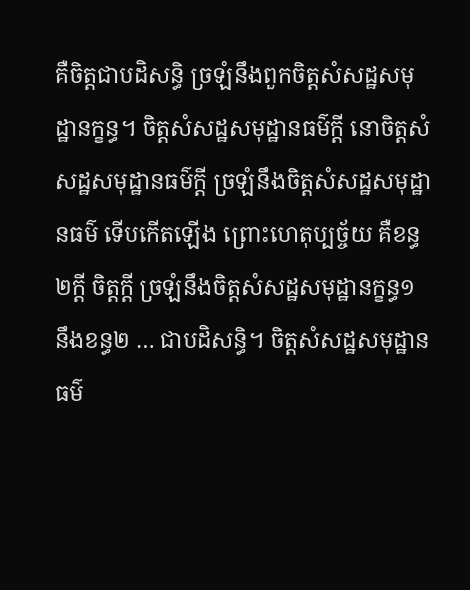គឺចិត្តជាបដិសន្ធិ ច្រឡំនឹងពួកចិត្តសំសដ្ឋសមុដ្ឋានក្ខន្ធ។ ចិត្តសំសដ្ឋសមុដ្ឋានធម៌ក្តី នោចិត្តសំសដ្ឋសមុដ្ឋានធម៌ក្តី ច្រឡំនឹងចិត្តសំសដ្ឋសមុដ្ឋានធម៌ ទើបកើតឡើង ព្រោះហេតុប្បច្ច័យ គឺខន្ធ២ក្តី ចិត្តក្តី ច្រឡំនឹងចិត្តសំសដ្ឋសមុដ្ឋានក្ខន្ធ១ នឹងខន្ធ២ … ជាបដិសន្ធិ។ ចិត្តសំសដ្ឋសមុដ្ឋានធម៌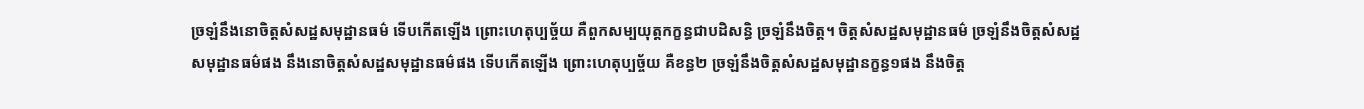ច្រឡំនឹងនោចិត្តសំសដ្ឋសមុដ្ឋានធម៌ ទើបកើតឡើង ព្រោះហេតុប្បច្ច័យ គឺពួកសម្បយុត្តកក្ខន្ធជាបដិសន្ធិ ច្រឡំនឹងចិត្ត។ ចិត្តសំសដ្ឋសមុដ្ឋានធម៌ ច្រឡំនឹងចិត្តសំសដ្ឋសមុដ្ឋានធម៌ផង នឹងនោចិត្តសំសដ្ឋសមុដ្ឋានធម៌ផង ទើបកើតឡើង ព្រោះហេតុប្បច្ច័យ គឺខន្ធ២ ច្រឡំនឹងចិត្តសំសដ្ឋសមុដ្ឋានក្ខន្ធ១ផង នឹងចិត្ត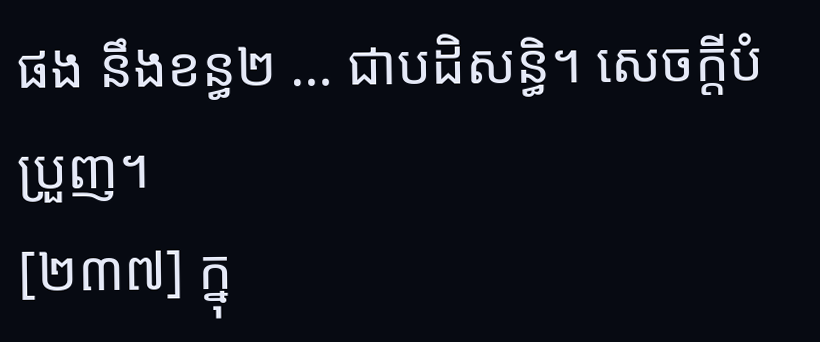ផង នឹងខន្ធ២ … ជាបដិសន្ធិ។ សេចក្តីបំប្រួញ។
[២៣៧] ក្នុ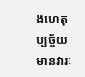ងហេតុប្បច្ច័យ មានវារៈ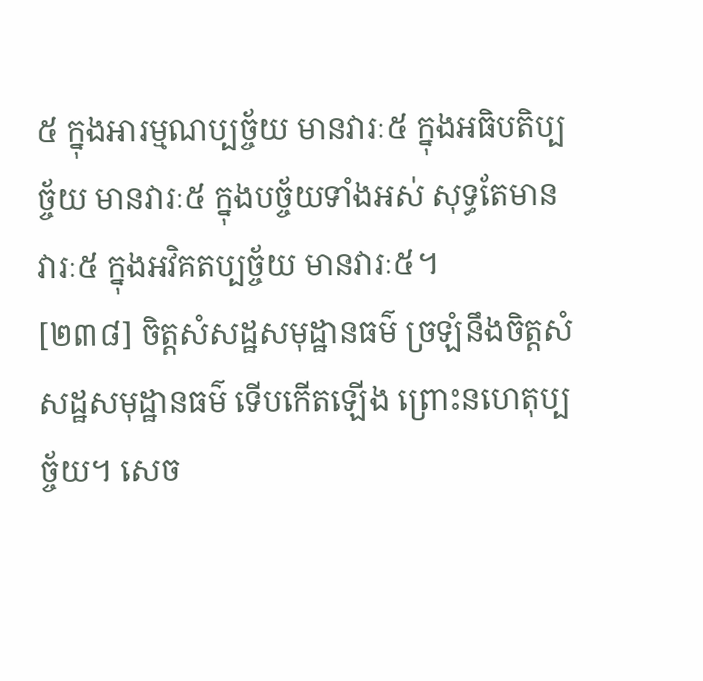៥ ក្នុងអារម្មណប្បច្ច័យ មានវារៈ៥ ក្នុងអធិបតិប្បច្ច័យ មានវារៈ៥ ក្នុងបច្ច័យទាំងអស់ សុទ្ធតែមានវារៈ៥ ក្នុងអវិគតប្បច្ច័យ មានវារៈ៥។
[២៣៨] ចិត្តសំសដ្ឋសមុដ្ឋានធម៌ ច្រឡំនឹងចិត្តសំសដ្ឋសមុដ្ឋានធម៌ ទើបកើតឡើង ព្រោះនហេតុប្បច្ច័យ។ សេច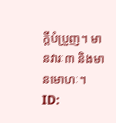ក្តីបំប្រួញ។ មានវារៈ៣ និងមានមោហៈ។
ID: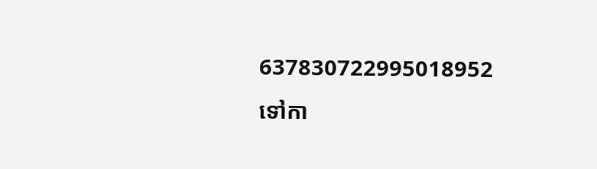637830722995018952
ទៅកា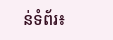ន់ទំព័រ៖